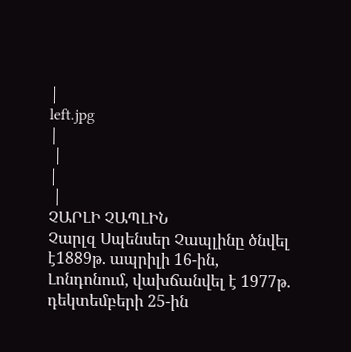|
left.jpg
|
 |
|
 |
ՉԱՐԼԻ ՉԱՊԼԻՆ
Չարլզ Սպենսեր Չապլինը ծնվել է1889թ. ապրիլի 16-ին, Լոնդոնում, վախճանվել է 1977թ. դեկտեմբերի 25-ին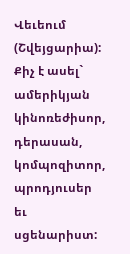Վեւեում (Շվեյցարիա):
Քիչ է ասել` ամերիկյան կինոռեժիսոր, դերասան, կոմպոզիտոր, պրոդյուսեր եւ սցենարիստ: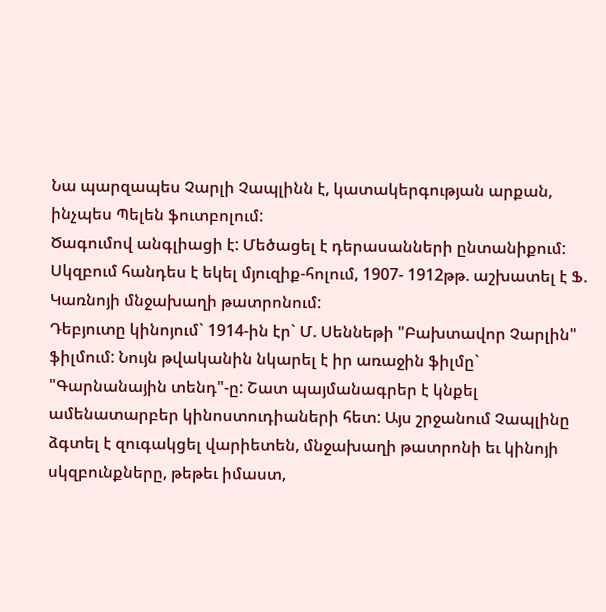Նա պարզապես Չարլի Չապլինն է, կատակերգության արքան, ինչպես Պելեն ֆուտբոլում:
Ծագումով անգլիացի է: Մեծացել է դերասանների ընտանիքում: Սկզբում հանդես է եկել մյուզիք-հոլում, 1907- 1912թթ. աշխատել է Ֆ. Կառնոյի մնջախաղի թատրոնում:
Դեբյուտը կինոյում` 1914-ին էր` Մ. Սեննեթի "Բախտավոր Չարլին" ֆիլմում: Նույն թվականին նկարել է իր առաջին ֆիլմը` "Գարնանային տենդ"-ը: Շատ պայմանագրեր է կնքել ամենատարբեր կինոստուդիաների հետ: Այս շրջանում Չապլինը ձգտել է զուգակցել վարիետեն, մնջախաղի թատրոնի եւ կինոյի սկզբունքները, թեթեւ իմաստ,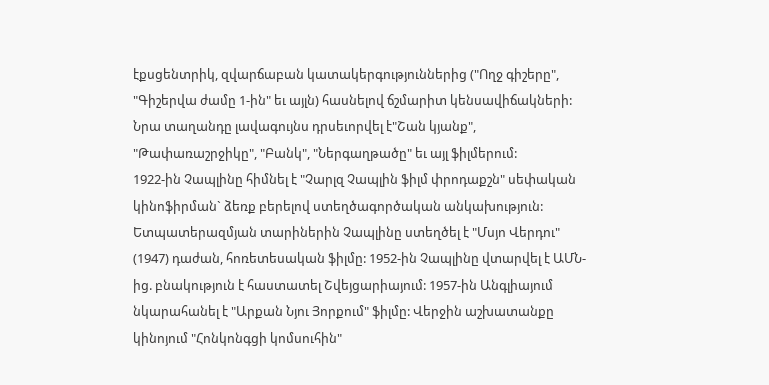էքսցենտրիկ, զվարճաբան կատակերգություններից ("Ողջ գիշերը", "Գիշերվա ժամը 1-ին" եւ այլն) հասնելով ճշմարիտ կենսավիճակների:
Նրա տաղանդը լավագույնս դրսեւորվել է"Շան կյանք", "Թափառաշրջիկը", "Բանկ", "Ներգաղթածը" եւ այլ ֆիլմերում:
1922-ին Չապլինը հիմնել է "Չարլզ Չապլին ֆիլմ փրոդաքշն" սեփական կինոֆիրման` ձեռք բերելով ստեղծագործական անկախություն: Ետպատերազմյան տարիներին Չապլինը ստեղծել է "Մսյո Վերդու" (1947) դաժան, հոռետեսական ֆիլմը: 1952-ին Չապլինը վտարվել է ԱՄՆ-ից. բնակություն է հաստատել Շվեյցարիայում: 1957-ին Անգլիայում նկարահանել է "Արքան Նյու Յորքում" ֆիլմը: Վերջին աշխատանքը կինոյում "Հոնկոնգցի կոմսուհին"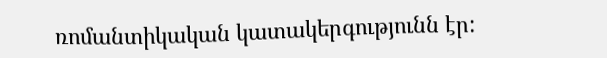ռոմանտիկական կատակերգությունն էր: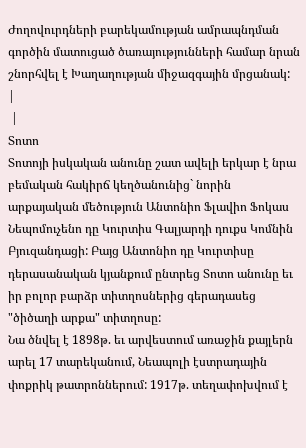Ժողովուրդների բարեկամության ամրապնդման գործին մատուցած ծառայությունների համար նրան շնորհվել է Խաղաղության միջազգային մրցանակ:
|
 |
Տոտո
Տոտոյի իսկական անունը շատ ավելի երկար է նրա բեմական հակիրճ կեղծանունից` նորին արքայական մեծություն Անտոնիո Ֆլավիո Ֆոկաս Նեպոմուչենո դը Կուրտիս Գալյարդի դուքս Կոմնին Բյուզանդացի: Բայց Անտոնիո դը Կուրտիսը դերասանական կյանքում ընտրեց Տոտո անունը եւ իր բոլոր բարձր տիտղոսներից գերադասեց "ծիծաղի արքա" տիտղոսը:
Նա ծնվել է 1898թ. եւ արվեստում առաջին քայլերն արել 17 տարեկանում, Նեապոլի էստրադային փոքրիկ թատրոններում: 1917թ. տեղափոխվում է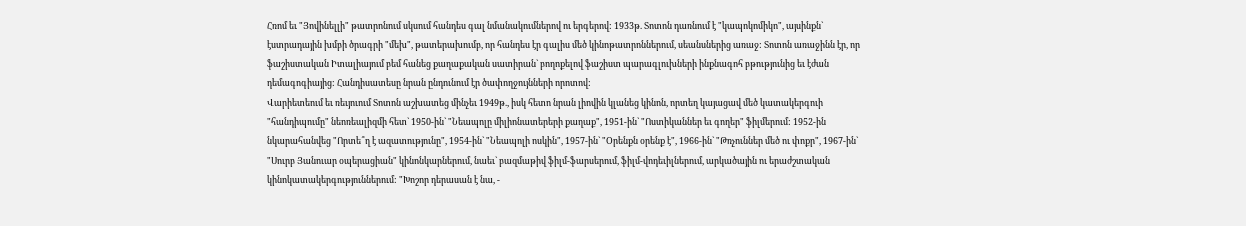Հռոմ եւ "Յովինելլի" թատրոնում սկսում հանդես գալ նմանակումներով ու երգերով: 1933թ. Տոտոն դառնում է "կապոկոմիկո", այսինքն` էստրադային խմբի ծրագրի "մեխ", թատերախումբ, որ հանդես էր գալիս մեծ կինոթատրոններում, սեանսներից առաջ: Տոտոն առաջինն էր, որ ֆաշիստական Իտալիայում բեմ հանեց քաղաքական սատիրան` բողոքելով ֆաշիստ պարագլուխների ինքնագոհ բթությունից եւ էժան դեմագոգիայից: Հանդիսատեսը նրան ընդունում էր ծափողջույնների որոտով:
Վարիետեում եւ ռեւյուում Տոտոն աշխատեց մինչեւ 1949թ., իսկ հետո նրան լիովին կլանեց կինոն, որտեղ կայացավ մեծ կատակերգուի "հանդիպումը" նեոռեալիզմի հետ` 1950-ին` "Նեապոլը միլիոնատերերի քաղաք", 1951-ին` "Ոստիկաններ եւ գողեր" ֆիլմերում: 1952-ին նկարահանվեց "Որտե՞ղ է ազատությունը", 1954-ին` "Նեապոլի ոսկին", 1957-ին` "Օրենքն օրենք է", 1966-ին` "Թռչուններ մեծ ու փոքր", 1967-ին` "Սուրբ Յանուար օպերացիան" կինոնկարներում, նաեւ` բազմաթիվ ֆիլմ-ֆարսերում, ֆիլմ-վոդեւիլներում, արկածային ու երաժշտական կինոկատակերգություններում: "Խոշոր դերասան է նա, -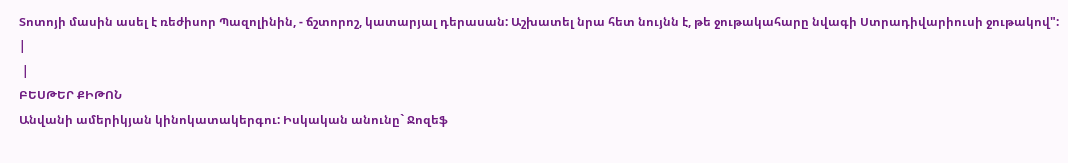Տոտոյի մասին ասել է ռեժիսոր Պազոլինին, - ճշտորոշ, կատարյալ դերասան: Աշխատել նրա հետ նույնն է, թե ջութակահարը նվագի Ստրադիվարիուսի ջութակով":
|
 |
ԲԵՍԹԵՐ ՔԻԹՈՆ
Անվանի ամերիկյան կինոկատակերգու: Իսկական անունը` Ջոզեֆ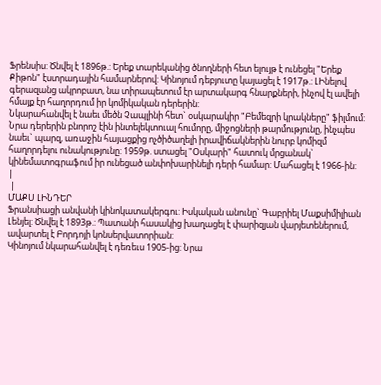Ֆրենսիս: Ծնվել է 1896թ.: Երեք տարեկանից ծնողների հետ ելույթ է ունեցել "Երեք Քիթոն" էստրադային համարներով: Կինոյում դեբյուտը կայացել է 1917թ.: ԼԻնելով գերազանց ակրոբատ, նա տիրապետում էր արտակարգ հնարքների, ինչով էլ ավելի հմայք էր հաղորդում իր կոմիկական դերերին:
Նկարահանվել է նաեւ մեծն Չապլինի հետ` օսկարակիր "Բեմեզրի կրակները" ֆիլմում: Նրա դերերին բնորոշ էին ինտելեկտուալ հումորը, միջոցների թարմությունը, ինչպես նաեւ` պարզ, առաջին հայացքից ոչծիծաղելի իրավիճակներին նուրբ կոմիզմ հաղորդելու ունակությունը: 1959թ. ստացել "Օսկարի" հատուկ մրցանակ` կինեմատոգրաֆում իր ունեցած անփոխարինելի դերի համար: Մահացել է 1966-ին:
|
 |
ՄԱՔՍ ԼԻՆԴԵՐ
Ֆրանսիացի անվանի կինոկատակերգու: Իսկական անունը` Գաբրիել Մաքսիմիլիան Լենյել: Ծնվել է 1893թ.: Պատանի հասակից խաղացել է փարիզյան վարյետեներում, ավարտել է Բորդոյի կոնսերվատորիան:
Կինոյում նկարահանվել է դեռեւս 1905-ից: Նրա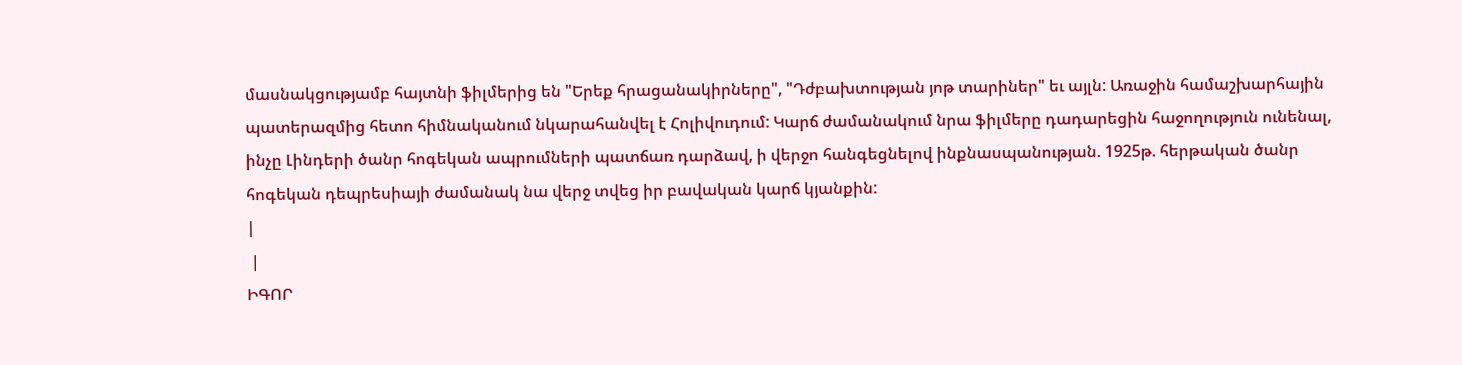մասնակցությամբ հայտնի ֆիլմերից են "Երեք հրացանակիրները", "Դժբախտության յոթ տարիներ" եւ այլն: Առաջին համաշխարհային պատերազմից հետո հիմնականում նկարահանվել է Հոլիվուդում: Կարճ ժամանակում նրա ֆիլմերը դադարեցին հաջողություն ունենալ, ինչը Լինդերի ծանր հոգեկան ապրումների պատճառ դարձավ, ի վերջո հանգեցնելով ինքնասպանության. 1925թ. հերթական ծանր հոգեկան դեպրեսիայի ժամանակ նա վերջ տվեց իր բավական կարճ կյանքին:
|
 |
ԻԳՈՐ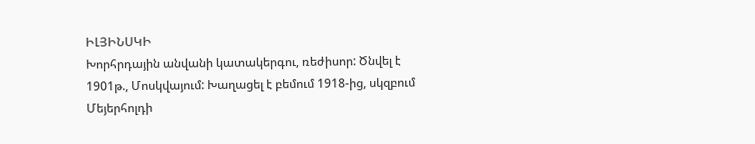ԻԼՅԻՆՍԿԻ
Խորհրդային անվանի կատակերգու, ռեժիսոր: Ծնվել է 1901թ., Մոսկվայում: Խաղացել է բեմում 1918-ից, սկզբում Մեյերհոլդի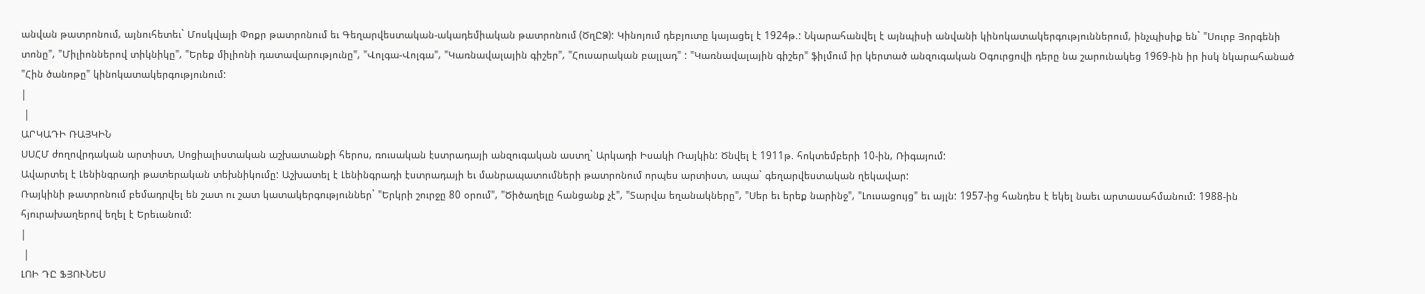անվան թատրոնում, այնուհետեւ` Մոսկվայի Փոքր թատրոնում եւ Գեղարվեստական-ակադեմիական թատրոնում (ԾղԸՁ): Կինոյում դեբյուտը կայացել է 1924թ.: Նկարահանվել է այնպիսի անվանի կինոկատակերգություններում, ինչպիսիք են` "Սուրբ Յորգենի տոնը", "Միլիոններով տիկնիկը", "Երեք միլիոնի դատավարությունը", "Վոլգա-Վոլգա", "Կառնավալային գիշեր", "Հուսարական բալլադ" : "Կառնավալային գիշեր" ֆիլմում իր կերտած անզուգական Օգուրցովի դերը նա շարունակեց 1969-ին իր իսկ նկարահանած "Հին ծանոթը" կինոկատակերգությունում:
|
 |
ԱՐԿԱԴԻ ՌԱՅԿԻՆ
ՍՍՀՄ ժողովրդական արտիստ, Սոցիալիստական աշխատանքի հերոս, ռուսական էստրադայի անզուգական աստղ` Արկադի Իսակի Ռայկին: Ծնվել է 1911թ. հոկտեմբերի 10-ին, Ռիգայում:
Ավարտել է Լենինգրադի թատերական տեխնիկումը: Աշխատել է Լենինգրադի էստրադայի եւ մանրապատումների թատրոնում որպես արտիստ, ապա` գեղարվեստական ղեկավար:
Ռայկինի թատրոնում բեմադրվել են շատ ու շատ կատակերգություններ` "Երկրի շուրջը 80 օրում", "Ծիծաղելը հանցանք չէ", "Տարվա եղանակները", "Սեր եւ երեք նարինջ", "Լուսացույց" եւ այլն: 1957-ից հանդես է եկել նաեւ արտասահմանում: 1988-ին հյուրախաղերով եղել է Երեւանում:
|
 |
ԼՈԻ ԴԸ ՖՅՈՒՆԵՍ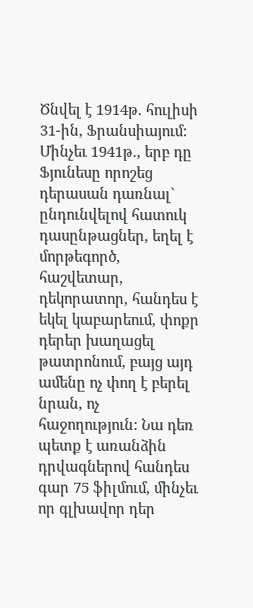Ծնվել է 1914թ. հուլիսի 31-ին, Ֆրանսիայում: Մինչեւ 1941թ., երբ դը Ֆյունեսը որոշեց դերասան դառնալ` ընդունվելով հատուկ դասընթացներ, եղել է մորթեգործ, հաշվետար, դեկորատոր, հանդես է եկել կաբարեում, փոքր դերեր խաղացել թատրոնում, բայց այդ ամենը ոչ փող է բերել նրան, ոչ հաջողություն: Նա դեռ պետք է առանձին դրվագներով հանդես գար 75 ֆիլմում, մինչեւ որ գլխավոր դեր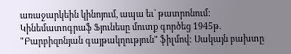առաջարկեին կինոյում, ապա եւ` թատրոնում:
Կինեմատոգրաֆ Ֆյունեսը մուտք գործեց 1945թ. "Բարբիզոնյան գայթակղություն" ֆիլմով: Սակայն բախտը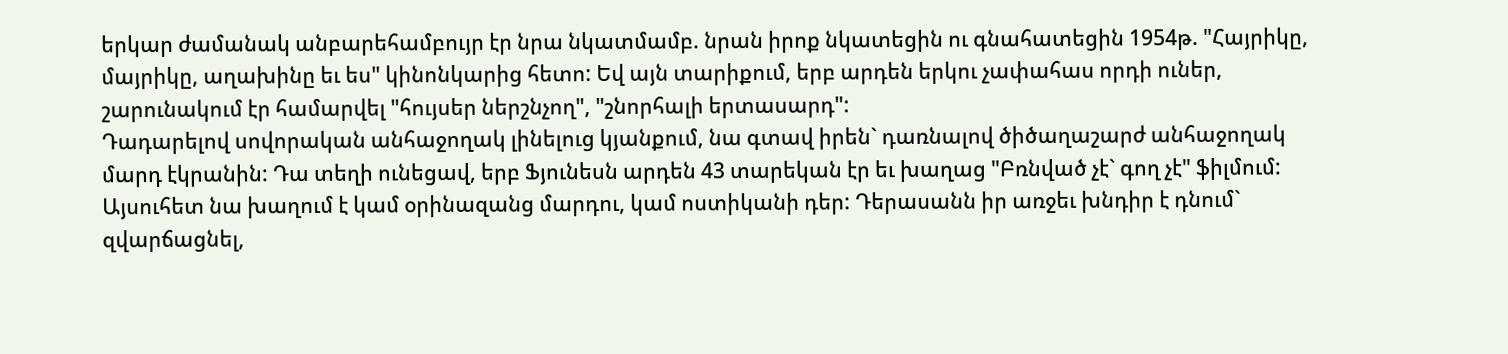երկար ժամանակ անբարեհամբույր էր նրա նկատմամբ. նրան իրոք նկատեցին ու գնահատեցին 1954թ. "Հայրիկը, մայրիկը, աղախինը եւ ես" կինոնկարից հետո: Եվ այն տարիքում, երբ արդեն երկու չափահաս որդի ուներ, շարունակում էր համարվել "հույսեր ներշնչող", "շնորհալի երտասարդ":
Դադարելով սովորական անհաջողակ լինելուց կյանքում, նա գտավ իրեն` դառնալով ծիծաղաշարժ անհաջողակ մարդ էկրանին: Դա տեղի ունեցավ, երբ Ֆյունեսն արդեն 43 տարեկան էր եւ խաղաց "Բռնված չէ` գող չէ" ֆիլմում: Այսուհետ նա խաղում է կամ օրինազանց մարդու, կամ ոստիկանի դեր: Դերասանն իր առջեւ խնդիր է դնում` զվարճացնել,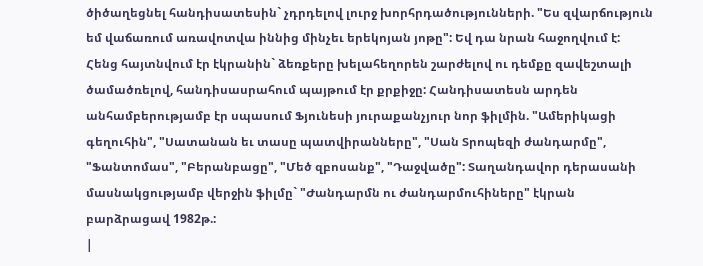ծիծաղեցնել հանդիսատեսին` չդրդելով լուրջ խորհրդածությունների. "Ես զվարճություն եմ վաճառում առավոտվա իննից մինչեւ երեկոյան յոթը": Եվ դա նրան հաջողվում է:
Հենց հայտնվում էր էկրանին` ձեռքերը խելահեղորեն շարժելով ու դեմքը զավեշտալի ծամածռելով, հանդիսասրահում պայթում էր քրքիջը: Հանդիսատեսն արդեն անհամբերությամբ էր սպասում Ֆյունեսի յուրաքանչյուր նոր ֆիլմին. "Ամերիկացի գեղուհին", "Սատանան եւ տասը պատվիրանները", "Սան Տրոպեզի ժանդարմը", "Ֆանտոմաս", "Բերանբացը", "Մեծ զբոսանք", "Դաջվածը": Տաղանդավոր դերասանի մասնակցությամբ վերջին ֆիլմը` "Ժանդարմն ու ժանդարմուհիները" էկրան բարձրացավ 1982թ.:
|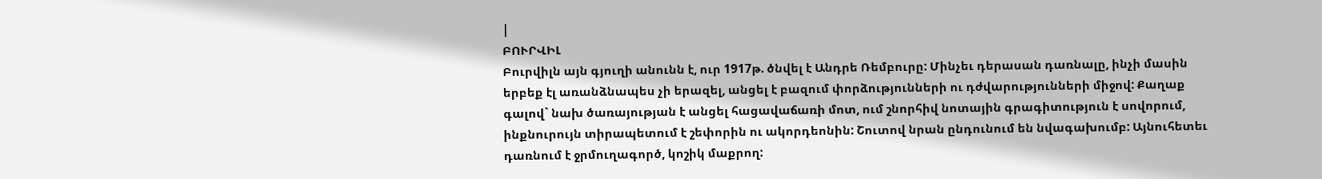|
ԲՈՒՐՎԻԼ
Բուրվիլն այն գյուղի անունն է, ուր 1917թ. ծնվել է Անդրե Ռեմբուրը: Մինչեւ դերասան դառնալը, ինչի մասին երբեք էլ առանձնապես չի երազել, անցել է բազում փորձությունների ու դժվարությունների միջով: Քաղաք գալով` նախ ծառայության է անցել հացավաճառի մոտ, ում շնորհիվ նոտային գրագիտություն է սովորում, ինքնուրույն տիրապետում է շեփորին ու ակորդեոնին: Շուտով նրան ընդունում են նվագախումբ: Այնուհետեւ դառնում է ջրմուղագործ, կոշիկ մաքրող: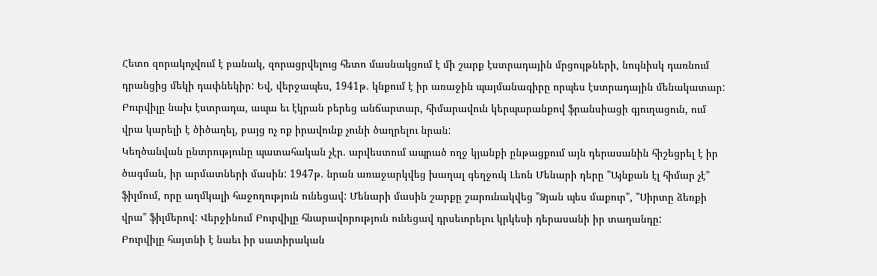Հետո զորակոչվում է բանակ, զորացրվելուց հետո մասնակցում է մի շարք էստրադային մրցույթների, նույնիսկ դառնում դրանցից մեկի դափնեկիր: Եվ, վերջապես, 1941թ. կնքում է իր առաջին պայմանագիրը որպես էստրադային մենակատար: Բուրվիլը նախ էստրադա, ապա եւ էկրան բերեց անճարտար, հիմարավուն կերպարանքով ֆրանսիացի գյուղացուն, ում վրա կարելի է ծիծաղել, բայց ոչ ոք իրավունք չունի ծաղրելու նրան:
Կեղծանվան ընտրությունը պատահական չէր. արվեստում ապրած ողջ կյանքի ընթացքում այն դերասանին հիշեցրել է իր ծագման, իր արմատների մասին: 1947թ. նրան առաջարկվեց խաղալ գեղջուկ Լեոն Մենարի դերը "Այնքան էլ հիմար չէ" ֆիլմում, որը աղմկալի հաջողություն ունեցավ: Մենարի մասին շարքը շարունակվեց "Ձյան պես մաքուր", "Սիրտը ձեռքի վրա" ֆիլմերով: Վերջինում Բուրվիլը հնարավորություն ունեցավ դրսեւորելու կրկեսի դերասանի իր տաղանդը:
Բուրվիլը հայտնի է նաեւ իր սատիրական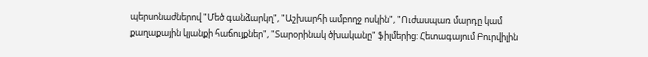պերսոնաժներով "Մեծ գանձարկղ", "Աշխարհի ամբողջ ոսկին", "Ուժասպառ մարդը կամ քաղաքային կյանքի հաճույքներ", "Տարօրինակ ծխականը" ֆիլմերից: Հետագայում Բուրվիլին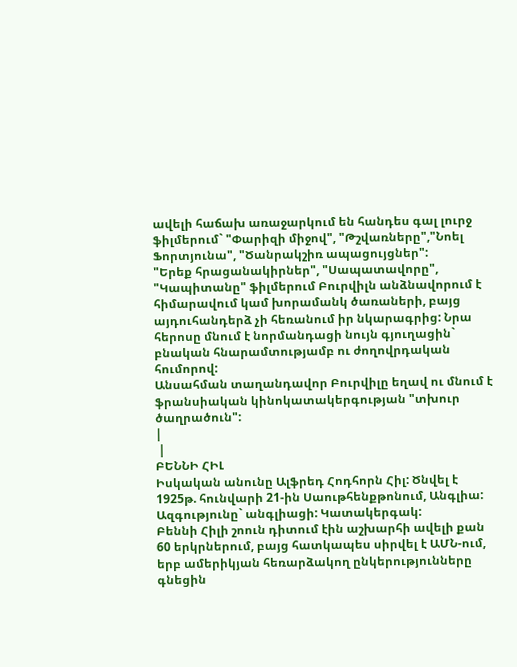ավելի հաճախ առաջարկում են հանդես գալ լուրջ ֆիլմերում` "Փարիզի միջով", "Թշվառները","Նոել Ֆորտյունա", "Ծանրակշիռ ապացույցներ":
"Երեք հրացանակիրներ", "Սապատավորը", "Կապիտանը" ֆիլմերում Բուրվիլն անձնավորում է հիմարավում կամ խորամանկ ծառաների, բայց այդուհանդերձ չի հեռանում իր նկարագրից: Նրա հերոսը մնում է նորմանդացի նույն գյուղացին` բնական հնարամտությամբ ու ժողովրդական հումորով:
Անսահման տաղանդավոր Բուրվիլը եղավ ու մնում է ֆրանսիական կինոկատակերգության "տխուր ծաղրածուն":
|
 |
ԲԵՆՆԻ ՀԻԼ
Իսկական անունը Ալֆրեդ Հոդհորն Հիլ: Ծնվել է 1925թ. հունվարի 21-ին Սաութհենքթոնում, Անգլիա: Ազգությունը` անգլիացի: Կատակերգակ:
Բեննի Հիլի շոուն դիտում էին աշխարհի ավելի քան 60 երկրներում, բայց հատկապես սիրվել է ԱՄՆ-ում, երբ ամերիկյան հեռարձակող ընկերությունները գնեցին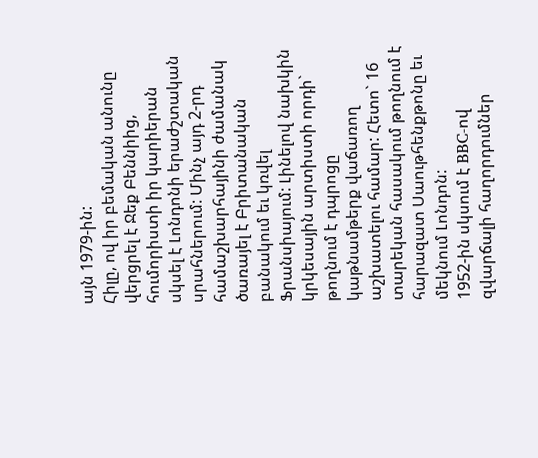այն 1979-ին:
Հիլը, ով իր բեմական անունը վերցրել է Ջեք Բեննիից, հումորիստի իր կարիերան սկսել է Լոնդոնի երաժշտական սրահներում: Մինչ այդ 2-րդ համաշխարհայինի ժամանակ ծառայել է Բրիտանական բանակում եւ կռվել Ֆրանսիայում: Լինելով նախկին կրկեսային արտիստի որդի` թողնում է դպրոցը կաթնամթերք վաճառող աշխատելու համար: Հետո` 16 տարեկան հասակում թողնում է հարազատ Սաութհենքթոնը եւ մեկնում Լոնդոն:
1952-ին սկսում է BBC-ով զվարճալի հաղորդումներ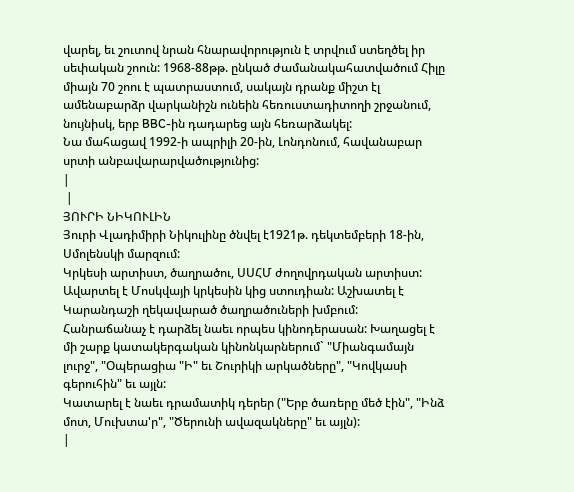վարել, եւ շուտով նրան հնարավորություն է տրվում ստեղծել իր սեփական շոուն: 1968-88թթ. ընկած ժամանակահատվածում Հիլը միայն 70 շոու է պատրաստում, սակայն դրանք միշտ էլ ամենաբարձր վարկանիշն ունեին հեռուստադիտողի շրջանում, նույնիսկ, երբ BBC-ին դադարեց այն հեռարձակել:
Նա մահացավ 1992-ի ապրիլի 20-ին, Լոնդոնում, հավանաբար սրտի անբավարարվածությունից:
|
 |
ՅՈՒՐԻ ՆԻԿՈՒԼԻՆ
Յուրի Վլադիմիրի Նիկուլինը ծնվել է1921թ. դեկտեմբերի 18-ին, Սմոլենսկի մարզում:
Կրկեսի արտիստ, ծաղրածու, ՍՍՀՄ ժողովրդական արտիստ: Ավարտել է Մոսկվայի կրկեսին կից ստուդիան: Աշխատել է Կարանդաշի ղեկավարած ծաղրածուների խմբում:
Հանրաճանաչ է դարձել նաեւ որպես կինոդերասան: Խաղացել է մի շարք կատակերգական կինոնկարներում` "Միանգամայն լուրջ", "Օպերացիա "Ի" եւ Շուրիկի արկածները", "Կովկասի գերուհին" եւ այլն:
Կատարել է նաեւ դրամատիկ դերեր ("Երբ ծառերը մեծ էին", "Ինձ մոտ, Մուխտա'ր", "Ծերունի ավազակները" եւ այլն):
|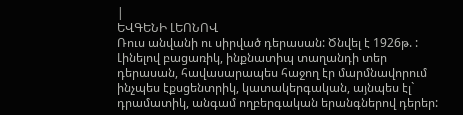|
ԵՎԳԵՆԻ ԼԵՈՆՈՎ
Ռուս անվանի ու սիրված դերասան: Ծնվել է 1926թ. : Լինելով բացառիկ, ինքնատիպ տաղանդի տեր դերասան, հավասարապես հաջող էր մարմնավորում ինչպես էքսցենտրիկ, կատակերգական, այնպես էլ` դրամատիկ, անգամ ողբերգական երանգներով դերեր: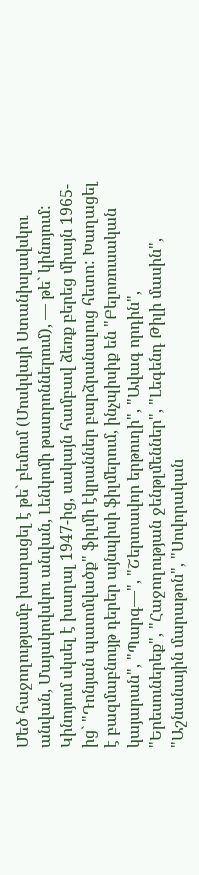Մեծ հաջողությամբ խաղացել է թե` բեմում (Մոսկվայի Ստանիսլավսկու անվան, Մայակովսկու անվան, Լենկոմի թատրոններում), — թե` կինոյում: Կինոյում սկսել է խաղալ 1947-ից, սակայն համբավ ձեռք բերեց միայն 1965-ից` "Դոնյան պատմվածք" ֆիլմի էկրաններ բարձրանալուց հետո: Խաղացել է բազմաբնույթ դերեր այնպիսի ֆիլմերում, ինչպիսիք են "Բելոռուսական կայարան", "Պարգ—", "Շերտավոր երթուղի", "Ավագ որդին", "Երեսուներեք", "Հաջողության ջենթլմեններ", "Լեգենդ Թիլի մասին", "Աշնանային մարաթոն", "Սովորական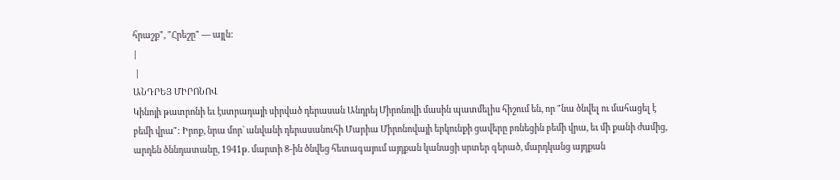հրաշք", "Հրեշը" — այլն:
|
 |
ԱՆԴՐԵՅ ՄԻՐՈՆՈՎ
Կինոյի թատրոնի եւ էստրադայի սիրված դերասան Անդրեյ Միրոնովի մասին պատմելիս հիշում են, որ "նա ծնվել ու մահացել է բեմի վրա": Իրոք, նրա մոր` անվանի դերասանուհի Մարիա Միրոնովայի երկունքի ցավերը բռնեցին բեմի վրա, եւ մի քանի ժամից, արդեն ծննդատանը, 1941թ. մարտի 8-ին ծնվեց հետագայում այդքան կանացի սրտեր գերած, մարդկանց այդքան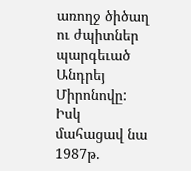առողջ ծիծաղ ու ժպիտներ պարգեւած Անդրեյ Միրոնովը:
Իսկ մահացավ նա 1987թ.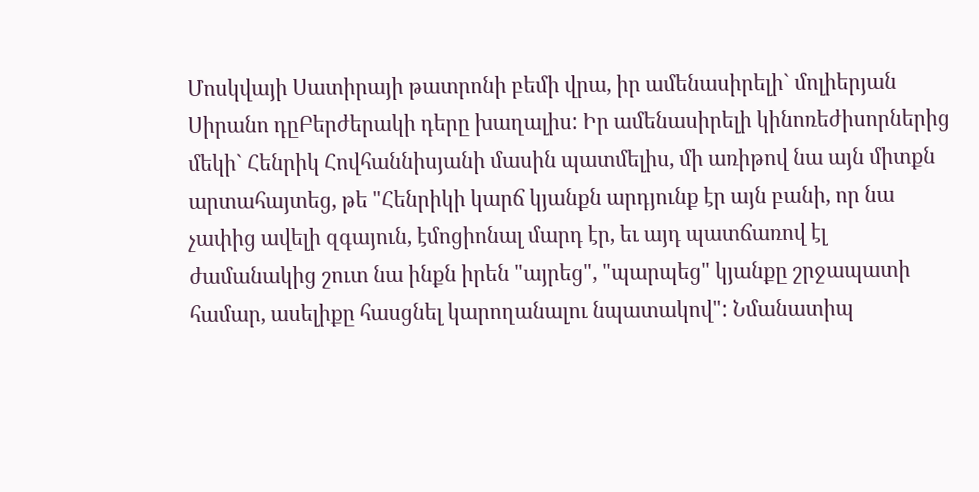Մոսկվայի Սատիրայի թատրոնի բեմի վրա, իր ամենասիրելի` մոլիերյան Սիրանո դըԲերժերակի դերը խաղալիս: Իր ամենասիրելի կինոռեժիսորներից մեկի` Հենրիկ Հովհաննիսյանի մասին պատմելիս, մի առիթով նա այն միտքն արտահայտեց, թե "Հենրիկի կարճ կյանքն արդյունք էր այն բանի, որ նա չափից ավելի զգայուն, էմոցիոնալ մարդ էր, եւ այդ պատճառով էլ ժամանակից շուտ նա ինքն իրեն "այրեց", "պարպեց" կյանքը շրջապատի համար, ասելիքը հասցնել կարողանալու նպատակով": Նմանատիպ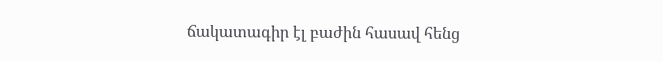ճակատագիր էլ բաժին հասավ հենց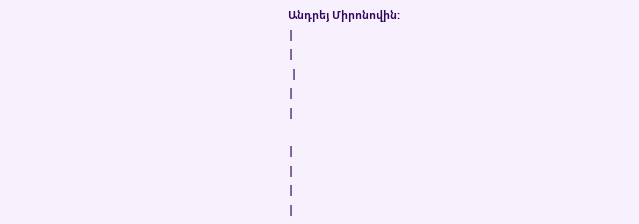Անդրեյ Միրոնովին:
|
|
 |
|
|

|
|
|
|